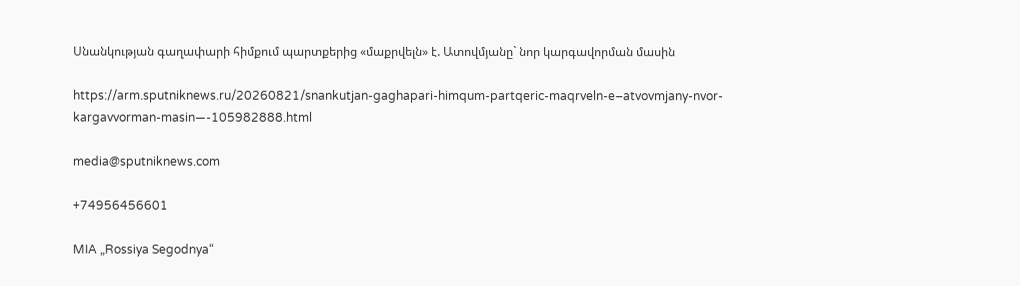Սնանկության գաղափարի հիմքում պարտքերից «մաքրվելն» է. Ատովմյանը` նոր կարգավորման մասին

https://arm.sputniknews.ru/20260821/snankutjan-gaghapari-himqum-partqeric-maqrveln-e–atvovmjany-nvor-kargavvorman-masin—-105982888.html

media@sputniknews.com

+74956456601

MIA „Rossiya Segodnya“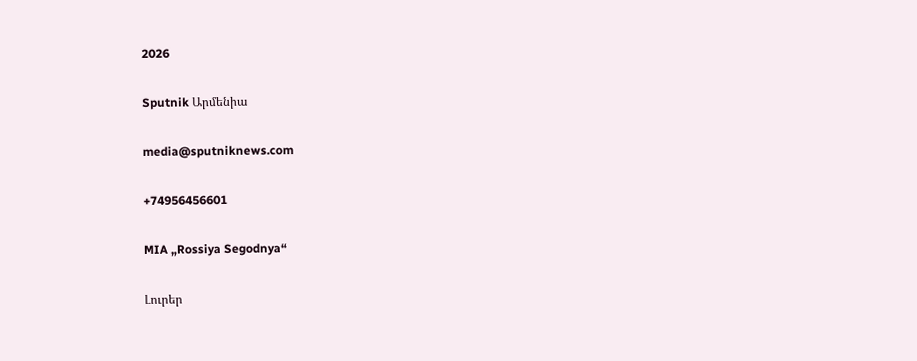2026

Sputnik Արմենիա

media@sputniknews.com

+74956456601

MIA „Rossiya Segodnya“

Լուրեր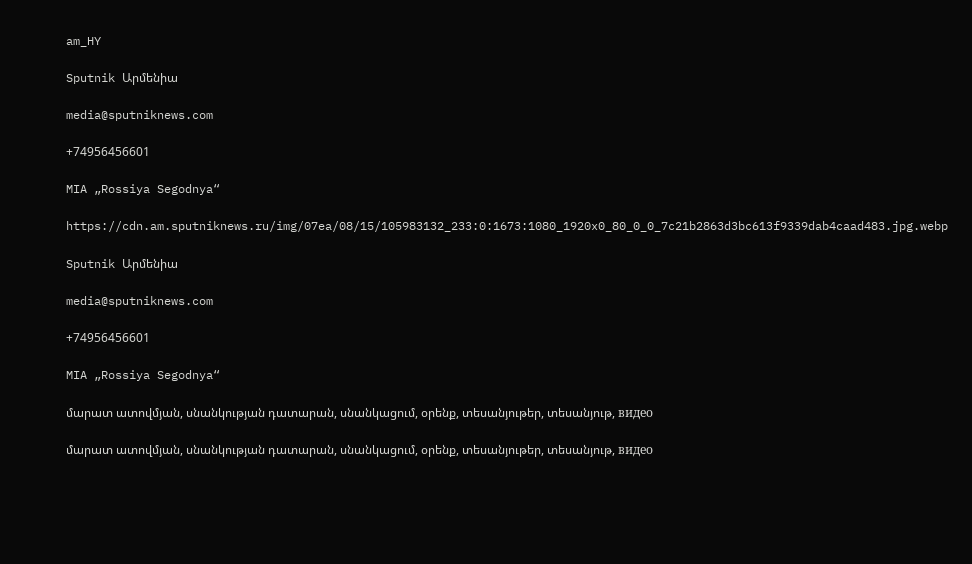am_HY

Sputnik Արմենիա

media@sputniknews.com

+74956456601

MIA „Rossiya Segodnya“

https://cdn.am.sputniknews.ru/img/07ea/08/15/105983132_233:0:1673:1080_1920x0_80_0_0_7c21b2863d3bc613f9339dab4caad483.jpg.webp

Sputnik Արմենիա

media@sputniknews.com

+74956456601

MIA „Rossiya Segodnya“

մարատ ատովմյան, սնանկության դատարան, սնանկացում, օրենք, տեսանյութեր, տեսանյութ, видео

մարատ ատովմյան, սնանկության դատարան, սնանկացում, օրենք, տեսանյութեր, տեսանյութ, видео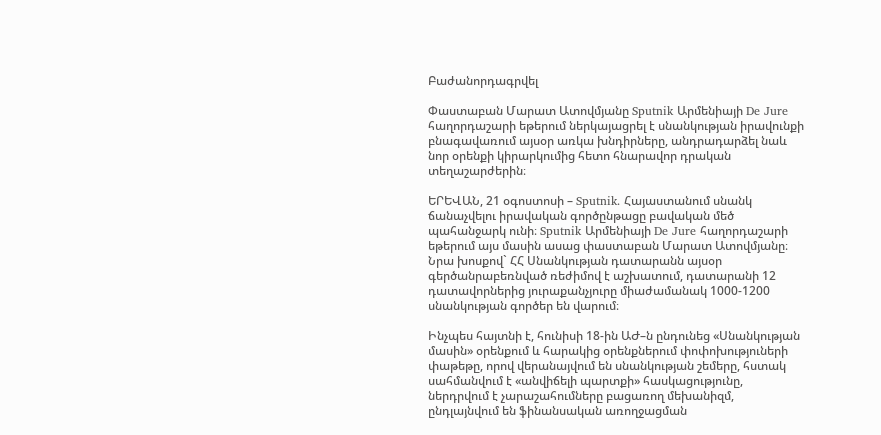Բաժանորդագրվել

Փաստաբան Մարատ Ատովմյանը Sputnik Արմենիայի De Jure հաղորդաշարի եթերում ներկայացրել է սնանկության իրավունքի բնագավառում այսօր առկա խնդիրները, անդրադարձել նաև նոր օրենքի կիրարկումից հետո հնարավոր դրական տեղաշարժերին։

ԵՐԵՎԱՆ, 21 օգոստոսի – Sputnik. Հայաստանում սնանկ ճանաչվելու իրավական գործընթացը բավական մեծ պահանջարկ ունի։ Sputnik Արմենիայի De Jure հաղորդաշարի եթերում այս մասին ասաց փաստաբան Մարատ Ատովմյանը։ Նրա խոսքով` ՀՀ Սնանկության դատարանն այսօր գերծանրաբեռնված ռեժիմով է աշխատում, դատարանի 12 դատավորներից յուրաքանչյուրը միաժամանակ 1000-1200 սնանկության գործեր են վարում։

Ինչպես հայտնի է, հունիսի 18-ին ԱԺ–ն ընդունեց «Սնանկության մասին» օրենքում և հարակից օրենքներում փոփոխություների փաթեթը, որով վերանայվում են սնանկության շեմերը, հստակ սահմանվում է «անվիճելի պարտքի» հասկացությունը, ներդրվում է չարաշահումները բացառող մեխանիզմ, ընդլայնվում են ֆինանսական առողջացման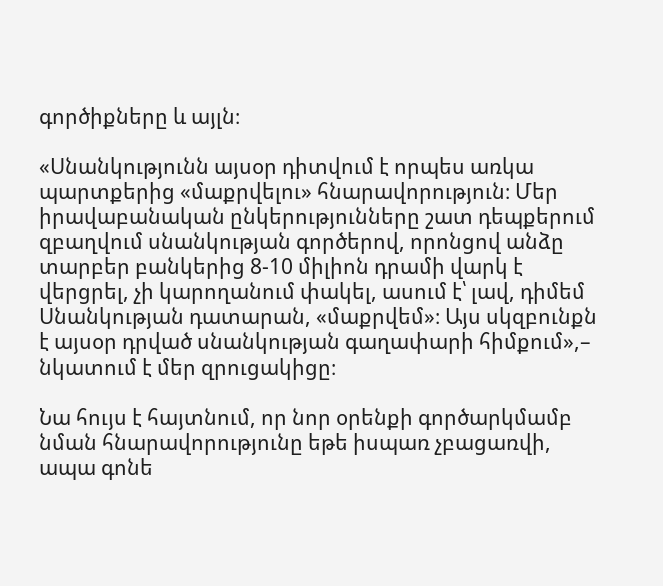գործիքները և այլն։

«Սնանկությունն այսօր դիտվում է որպես առկա պարտքերից «մաքրվելու» հնարավորություն։ Մեր իրավաբանական ընկերությունները շատ դեպքերում զբաղվում սնանկության գործերով, որոնցով անձը տարբեր բանկերից 8-10 միլիոն դրամի վարկ է վերցրել, չի կարողանում փակել, ասում է՝ լավ, դիմեմ Սնանկության դատարան, «մաքրվեմ»։ Այս սկզբունքն է այսօր դրված սնանկության գաղափարի հիմքում»,– նկատում է մեր զրուցակիցը։

Նա հույս է հայտնում, որ նոր օրենքի գործարկմամբ նման հնարավորությունը եթե իսպառ չբացառվի, ապա գոնե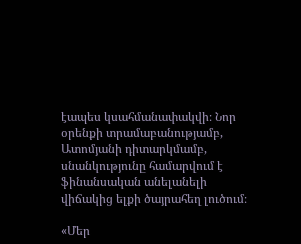էապես կսահմանափակվի։ Նոր օրենքի տրամաբանությամբ, Ատոմյանի դիտարկմամբ, սնանկությունը համարվում է ֆինանսական անելանելի վիճակից ելքի ծայրահեղ լուծում։

«Մեր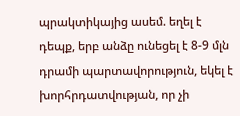պրակտիկայից ասեմ. եղել է դեպք, երբ անձը ունեցել է 8-9 մլն դրամի պարտավորություն, եկել է խորհրդատվության, որ չի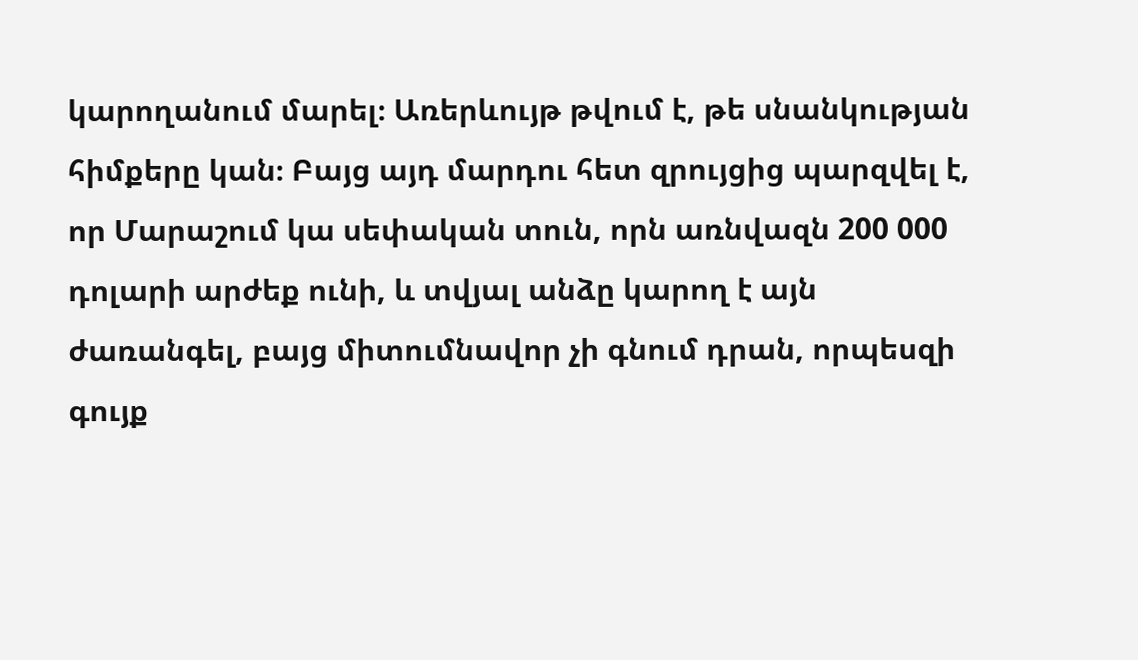կարողանում մարել։ Առերևույթ թվում է, թե սնանկության հիմքերը կան։ Բայց այդ մարդու հետ զրույցից պարզվել է, որ Մարաշում կա սեփական տուն, որն առնվազն 200 000 դոլարի արժեք ունի, և տվյալ անձը կարող է այն ժառանգել, բայց միտումնավոր չի գնում դրան, որպեսզի գույք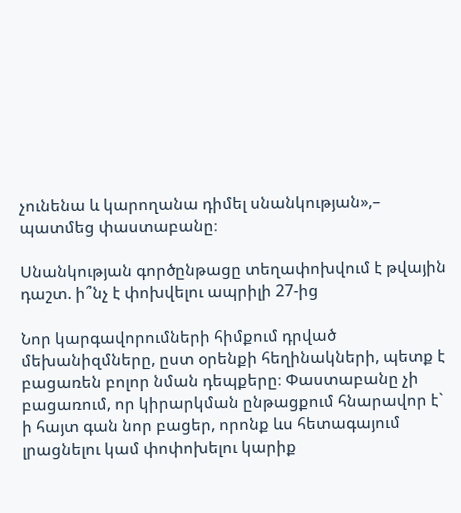չունենա և կարողանա դիմել սնանկության»,– պատմեց փաստաբանը։

Սնանկության գործընթացը տեղափոխվում է թվային դաշտ. ի՞նչ է փոխվելու ապրիլի 27-ից

Նոր կարգավորումների հիմքում դրված մեխանիզմները, ըստ օրենքի հեղինակների, պետք է բացառեն բոլոր նման դեպքերը։ Փաստաբանը չի բացառում, որ կիրարկման ընթացքում հնարավոր է` ի հայտ գան նոր բացեր, որոնք ևս հետագայում լրացնելու կամ փոփոխելու կարիք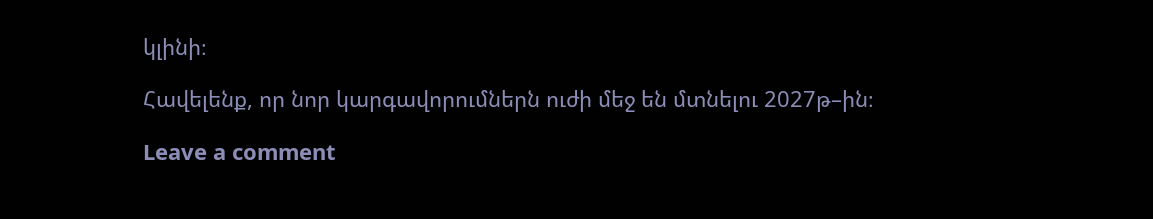կլինի։

Հավելենք, որ նոր կարգավորումներն ուժի մեջ են մտնելու 2027թ–ին։

Leave a comment